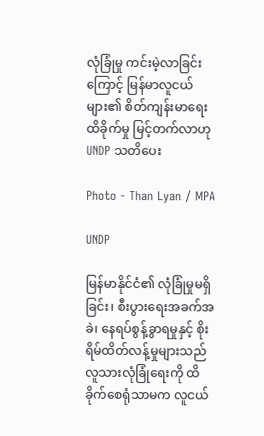လုံခြုံမှု ကင်းမဲ့လာခြင်းကြောင့် မြန်မာလူငယ်များ၏ စိတ်ကျန်းမာရေး ထိခိုက်မှု မြင့်တက်လာဟု UNDP သတိပေး

Photo - Than Lyan / MPA

UNDP

မြန်မာနိုင်ငံ၏ လုံခြုံမှုမရှိခြင်း၊ စီးပွားရေးအခက်အခဲ၊ နေရပ်စွန့်ခွာရမှုနှင့် စိုးရိမ်ထိတ်လန့်မှုများသည် လူသားလုံခြုံရေးကို ထိခိုက်စေရုံသာမက လူငယ်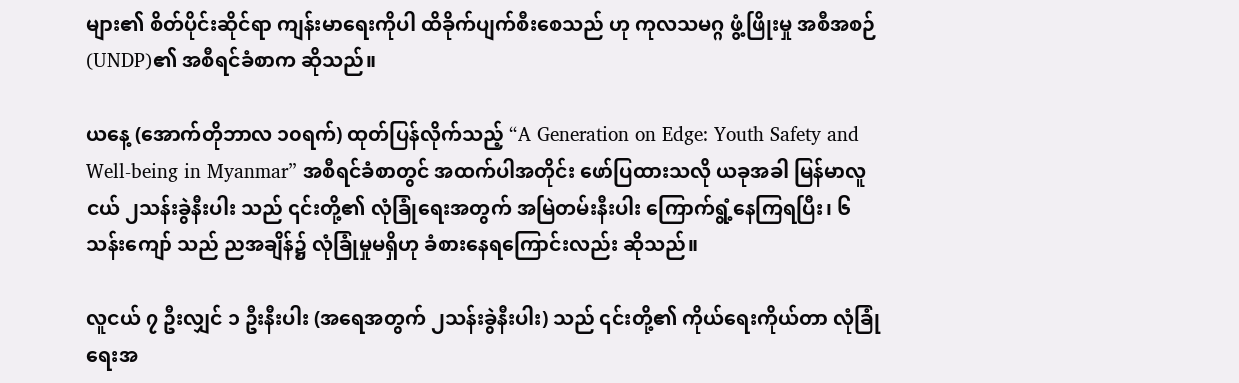များ၏ စိတ်ပိုင်းဆိုင်ရာ ကျန်းမာရေးကိုပါ ထိခိုက်ပျက်စီးစေသည် ဟု ကုလသမဂ္ဂ ဖွံ့ဖြိုးမှု အစီအစဉ် (UNDP)၏ အစီရင်ခံစာက ဆိုသည်။

ယနေ့ (အောက်တိုဘာလ ၁၀ရက်) ထုတ်ပြန်လိုက်သည့် “A Generation on Edge: Youth Safety and Well-being in Myanmar” အစီရင်ခံစာတွင် အထက်ပါအတိုင်း ဖော်ပြထားသလို ယခုအခါ မြန်မာလူငယ် ၂သန်းခွဲနီးပါး သည် ၎င်းတို့၏ လုံခြုံရေးအတွက် အမြဲတမ်းနီးပါး ကြောက်ရွံ့နေကြရပြီး၊ ၆သန်းကျော် သည် ညအချိန်၌ လုံခြုံမှုမရှိဟု ခံစားနေရကြောင်းလည်း ဆိုသည်။

လူငယ် ၇ ဦးလျှင် ၁ ဦးနီးပါး (အရေအတွက် ၂သန်းခွဲနီးပါး) သည် ၎င်းတို့၏ ကိုယ်ရေးကိုယ်တာ လုံခြုံရေးအ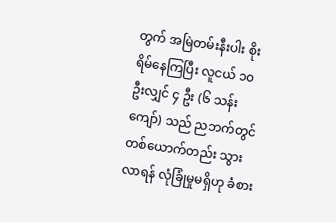တွက် အမြဲတမ်းနီးပါး စိုးရိမ်နေကြပြီး လူငယ် ၁၀ ဦးလျှင် ၄ ဦး (၆ သန်းကျော်) သည် ညဘက်တွင် တစ်ယောက်တည်း သွားလာရန် လုံခြုံမှုမရှိဟု ခံစား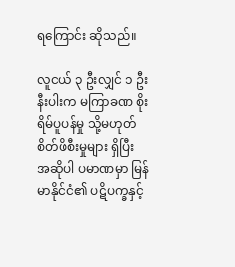ရကြောင်း ဆိုသည်။

လူငယ် ၃ ဦးလျှင် ၁ ဦးနီးပါးက မကြာခဏ စိုးရိမ်ပူပန်မှု သို့မဟုတ် စိတ်ဖိစီးမှုများ ရှိပြီး အဆိုပါ ပမာဏမှာ မြန်မာနိုင်ငံ၏ ပဋိပက္ခနှင့်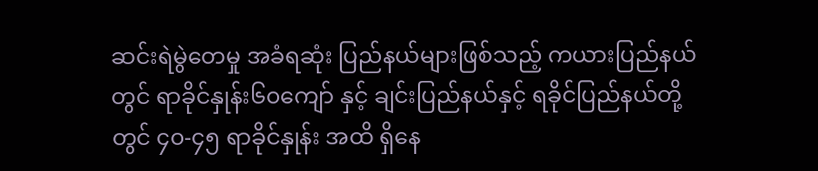ဆင်းရဲမွဲတေမှု အခံရဆုံး ပြည်နယ်များဖြစ်သည့် ကယားပြည်နယ်တွင် ရာခိုင်နှုန်း၆၀ကျော် နှင့် ချင်းပြည်နယ်နှင့် ရခိုင်ပြည်နယ်တို့တွင် ၄၀-၄၅ ရာခိုင်နှုန်း အထိ ရှိနေ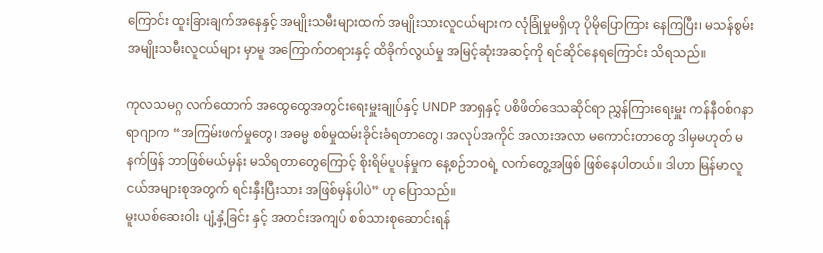ကြောင်း ထူးခြားချက်အနေနှင့် အမျိုးသမီးများထက် အမျိုးသားလူငယ်များက လုံခြုံမှုမရှိဟု ပိုမိုပြောကြား နေကြပြီး၊ မသန်စွမ်း အမျိုးသမီးလူငယ်များ မှာမူ အကြောက်တရားနှင့် ထိခိုက်လွယ်မှု အမြင့်ဆုံးအဆင့်ကို ရင်ဆိုင်နေရကြောင်း သိရသည်။

ကုလသမဂ္ဂ လက်ထောက် အထွေထွေအတွင်းရေးမှူးချုပ်နှင့် UNDP အာရှနှင့် ပစိဖိတ်ဒေသဆိုင်ရာ ညွှန်ကြားရေးမှူး ကန်နီဝစ်ဂနာရာဂျာက “အကြမ်းဖက်မှုတွေ၊ အဓမ္မ စစ်မှုထမ်းခိုင်းခံရတာတွေ၊ အလုပ်အကိုင် အလားအလာ မကောင်းတာတွေ ဒါမှမဟုတ် မနက်ဖြန် ဘာဖြစ်မယ်မှန်း မသိရတာတွေကြောင့် စိုးရိမ်ပူပန်မှုက နေ့စဉ်ဘဝရဲ့ လက်တွေ့အဖြစ် ဖြစ်နေပါတယ်။ ဒါဟာ မြန်မာလူငယ်အများစုအတွက် ရင်းနှီးပြီးသား အဖြစ်မှန်ပါပဲ” ဟု ပြောသည်။
မူးယစ်ဆေးဝါး ပျံ့နှံ့ခြင်း နှင့် အတင်းအကျပ် စစ်သားစုဆောင်းရန်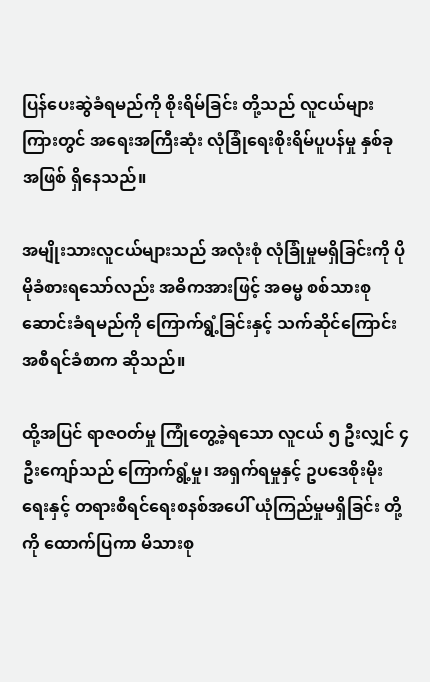ပြန်ပေးဆွဲခံရမည်ကို စိုးရိမ်ခြင်း တို့သည် လူငယ်များကြားတွင် အရေးအကြီးဆုံး လုံခြုံရေးစိုးရိမ်ပူပန်မှု နှစ်ခုအဖြစ် ရှိနေသည်။

အမျိုးသားလူငယ်များသည် အလုံးစုံ လုံခြုံမှုမရှိခြင်းကို ပိုမိုခံစားရသော်လည်း အဓိကအားဖြင့် အဓမ္မ စစ်သားစုဆောင်းခံရမည်ကို ကြောက်ရွံ့ခြင်းနှင့် သက်ဆိုင်ကြောင်း အစီရင်ခံစာက ဆိုသည်။

ထို့အပြင် ရာဇဝတ်မှု ကြုံတွေ့ခဲ့ရသော လူငယ် ၅ ဦးလျှင် ၄ ဦးကျော်သည် ကြောက်ရွံ့မှု၊ အရှက်ရမှုနှင့် ဥပဒေစိုးမိုးရေးနှင့် တရားစီရင်ရေးစနစ်အပေါ် ယုံကြည်မှုမရှိခြင်း တို့ကို ထောက်ပြကာ မိသားစု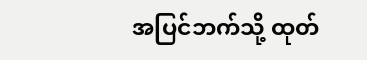အပြင်ဘက်သို့ ထုတ်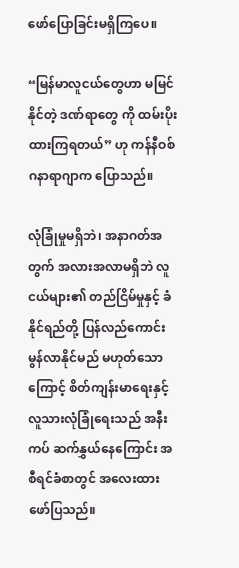ဖော်ပြောခြင်းမရှိကြပေ။

“မြန်မာလူငယ်တွေဟာ မမြင်နိုင်တဲ့ ဒဏ်ရာတွေ ကို ထမ်းပိုးထားကြရတယ်” ဟု ကန်နီဝစ်ဂနာရာဂျာက ပြောသည်။

လုံခြုံမှုမရှိဘဲ၊ အနာဂတ်အတွက် အလားအလာမရှိဘဲ လူငယ်များ၏ တည်ငြိမ်မှုနှင့် ခံနိုင်ရည်တို့ ပြန်လည်ကောင်းမွန်လာနိုင်မည် မဟုတ်သောကြောင့် စိတ်ကျန်းမာရေးနှင့် လူသားလုံခြုံရေးသည် အနီးကပ် ဆက်နွှယ်နေကြောင်း အစီရင်ခံစာတွင် အလေးထား ဖော်ပြသည်။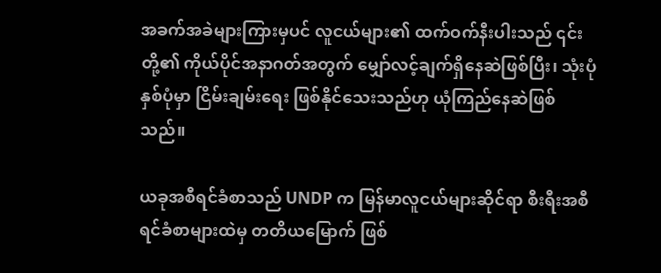အခက်အခဲများကြားမှပင် လူငယ်များ၏ ထက်ဝက်နီးပါးသည် ၎င်းတို့၏ ကိုယ်ပိုင်အနာဂတ်အတွက် မျှော်လင့်ချက်ရှိနေဆဲဖြစ်ပြီး၊ သုံးပုံနှစ်ပုံမှာ ငြိမ်းချမ်းရေး ဖြစ်နိုင်သေးသည်ဟု ယုံကြည်နေဆဲဖြစ်သည်။

ယခုအစီရင်ခံစာသည် UNDP က မြန်မာလူငယ်များဆိုင်ရာ စီးရီးအစီရင်ခံစာများထဲမှ တတိယမြောက် ဖြစ်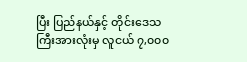ပြီး ပြည်နယ်နှင့် တိုင်းဒေသကြီးအားလုံးမှ လူငယ် ၇,၀၀၀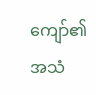ကျော်၏ အသံ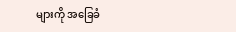များကို အခြေခံ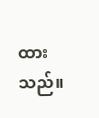ထားသည်။